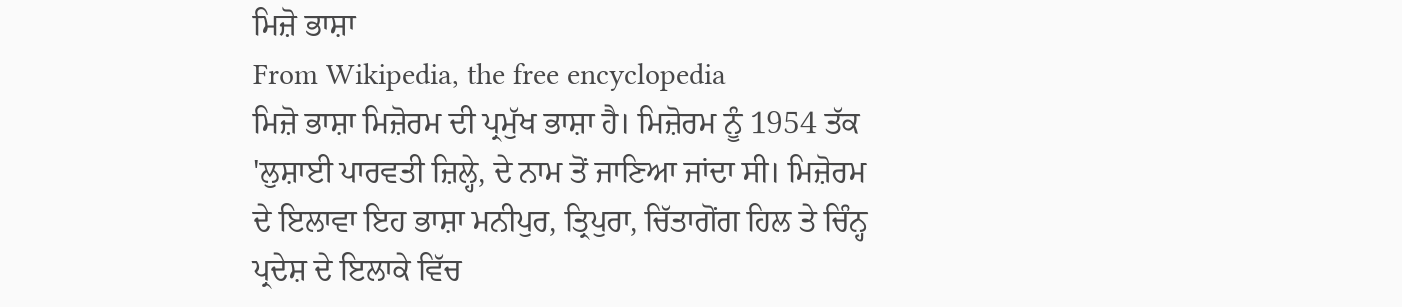ਮਿਜ਼ੋ ਭਾਸ਼ਾ
From Wikipedia, the free encyclopedia
ਮਿਜ਼ੋ ਭਾਸ਼ਾ ਮਿਜ਼ੋਰਮ ਦੀ ਪ੍ਰਮੁੱਖ ਭਾਸ਼ਾ ਹੈ। ਮਿਜ਼ੋਰਮ ਨੂੰ 1954 ਤੱਕ 'ਲੁਸ਼ਾਈ ਪਾਰਵਤੀ ਜ਼ਿਲ੍ਹੇ, ਦੇ ਨਾਮ ਤੋਂ ਜਾਣਿਆ ਜਾਂਦਾ ਸੀ। ਮਿਜ਼ੋਰਮ ਦੇ ਇਲਾਵਾ ਇਹ ਭਾਸ਼ਾ ਮਨੀਪੁਰ, ਤ੍ਰਿਪੁਰਾ, ਚਿੱਤਾਗੋਂਗ ਹਿਲ ਤੇ ਚਿੰਨ੍ਹ ਪ੍ਰਦੇਸ਼ ਦੇ ਇਲਾਕੇ ਵਿੱਚ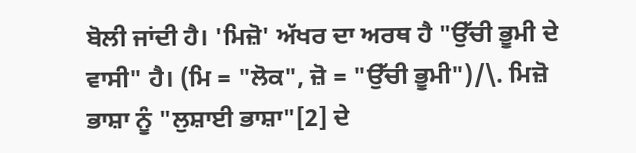ਬੋਲੀ ਜਾਂਦੀ ਹੈ। 'ਮਿਜ਼ੋ' ਅੱਖਰ ਦਾ ਅਰਥ ਹੈ "ਉੱਚੀ ਭੂਮੀ ਦੇ ਵਾਸੀ" ਹੈ। (ਮਿ = "ਲੋਕ", ਜ਼ੋ = "ਉੱਚੀ ਭੂਮੀ")/\. ਮਿਜ਼ੋ ਭਾਸ਼ਾ ਨੂੰ "ਲੁਸ਼ਾਈ ਭਾਸ਼ਾ"[2] ਦੇ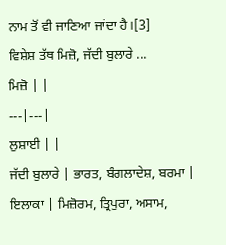ਨਾਮ ਤੋਂ ਵੀ ਜਾਣਿਆ ਜਾਂਦਾ ਹੈ।[3]
ਵਿਸ਼ੇਸ਼ ਤੱਥ ਮਿਜ਼ੋ, ਜੱਦੀ ਬੁਲਾਰੇ ...
ਮਿਜ਼ੋ | |
---|---|
ਲੁਸ਼ਾਈ | |
ਜੱਦੀ ਬੁਲਾਰੇ | ਭਾਰਤ, ਬੰਗਲਾਦੇਸ਼, ਬਰਮਾ |
ਇਲਾਕਾ | ਮਿਜ਼ੋਰਮ, ਤ੍ਰਿਪੁਰਾ, ਅਸਾਮ,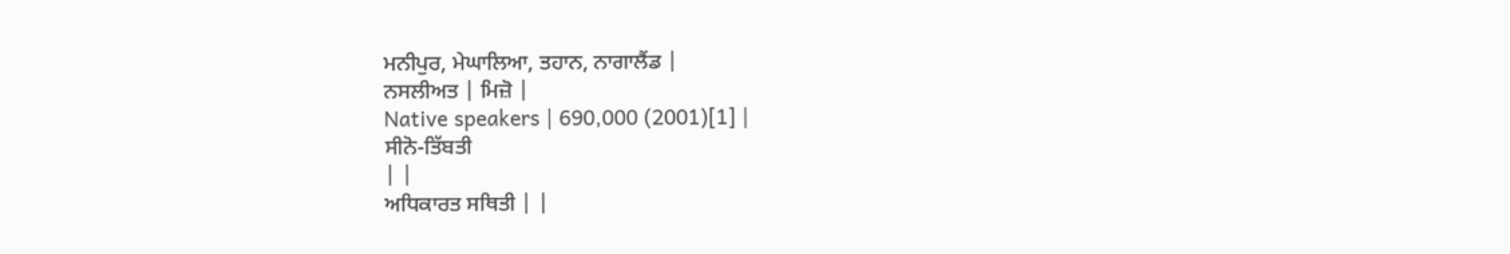ਮਨੀਪੁਰ, ਮੇਘਾਲਿਆ, ਤਹਾਨ, ਨਾਗਾਲੈਂਡ |
ਨਸਲੀਅਤ | ਮਿਜ਼ੋ |
Native speakers | 690,000 (2001)[1] |
ਸੀਨੋ-ਤਿੱਬਤੀ
| |
ਅਧਿਕਾਰਤ ਸਥਿਤੀ | |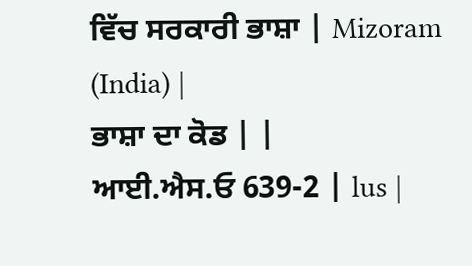ਵਿੱਚ ਸਰਕਾਰੀ ਭਾਸ਼ਾ | Mizoram (India) |
ਭਾਸ਼ਾ ਦਾ ਕੋਡ | |
ਆਈ.ਐਸ.ਓ 639-2 | lus |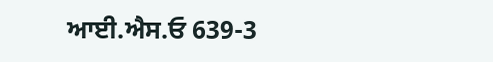ਆਈ.ਐਸ.ਓ 639-3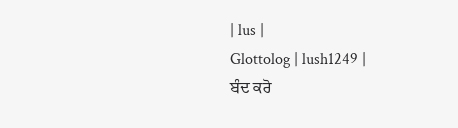| lus |
Glottolog | lush1249 |
ਬੰਦ ਕਰੋ